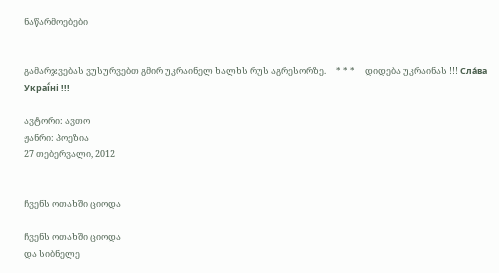ნაწარმოებები


გამარჯვებას ვუსურვებთ გმირ უკრაინელ ხალხს რუს აგრესორზე.     * * *     დიდება უკრაინას !!! Сла́ва Украї́ні !!!

ავტორი: ავთო
ჟანრი: პოეზია
27 თებერვალი, 2012


ჩვენს ოთახში ციოდა

ჩვენს ოთახში ციოდა
და სიბნელე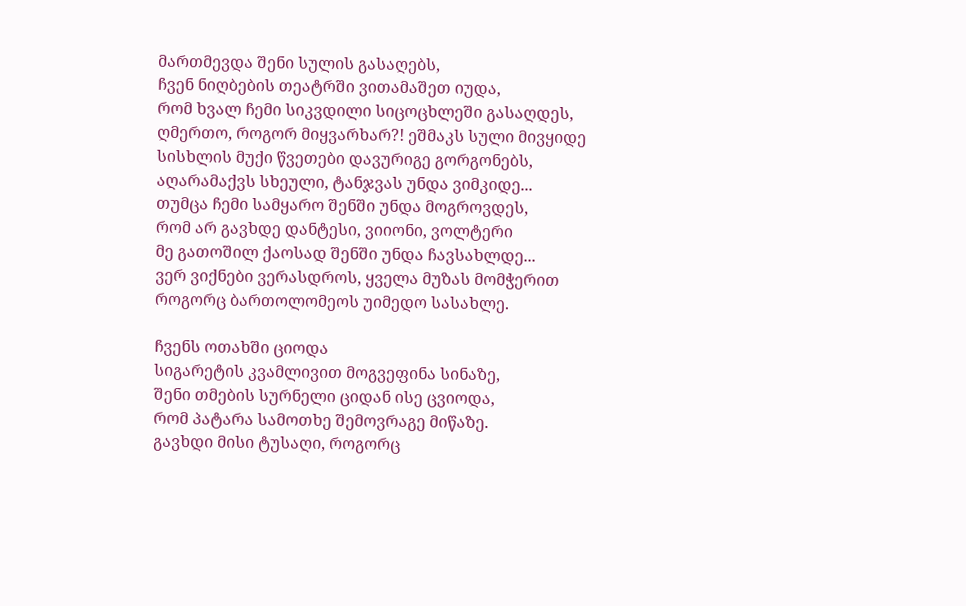მართმევდა შენი სულის გასაღებს,
ჩვენ ნიღბების თეატრში ვითამაშეთ იუდა,
რომ ხვალ ჩემი სიკვდილი სიცოცხლეში გასაღდეს,
ღმერთო, როგორ მიყვარხარ?! ეშმაკს სული მივყიდე
სისხლის მუქი წვეთები დავურიგე გორგონებს,
აღარამაქვს სხეული, ტანჯვას უნდა ვიმკიდე...
თუმცა ჩემი სამყარო შენში უნდა მოგროვდეს,
რომ არ გავხდე დანტესი, ვიიონი, ვოლტერი
მე გათოშილ ქაოსად შენში უნდა ჩავსახლდე...
ვერ ვიქნები ვერასდროს, ყველა მუზას მომჭერით
როგორც ბართოლომეოს უიმედო სასახლე.

ჩვენს ოთახში ციოდა
სიგარეტის კვამლივით მოგვეფინა სინაზე,
შენი თმების სურნელი ციდან ისე ცვიოდა,
რომ პატარა სამოთხე შემოვრაგე მიწაზე.
გავხდი მისი ტუსაღი, როგორც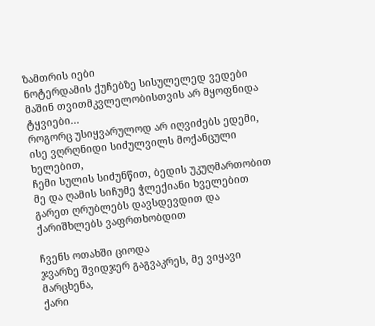ზამთრის იები
ნოტერდამის ქუჩებზე სისულელედ ვედები
მაშინ თვითმკვლელობისთვის არ მყოფნიდა ტყვიები...
როგორც უსიყვარულოდ არ იღვიძებს ედემი,
ისე ვღრღნიდი სიძულვილს მოქანცული ხელებით,
ჩემი სულის სიძუნწით, ბედის უკუღმართობით
მე და ღამის სიჩუმე ჭლექიანი ხველებით
გარეთ ღრუბლებს დავსდევდით და ქარიშხლებს ვაფრთხობდით

ჩვენს ოთახში ციოდა
ჯვარზე შვიდჯერ გაგვაკრეს, მე ვიყავი მარცხენა,
ქარი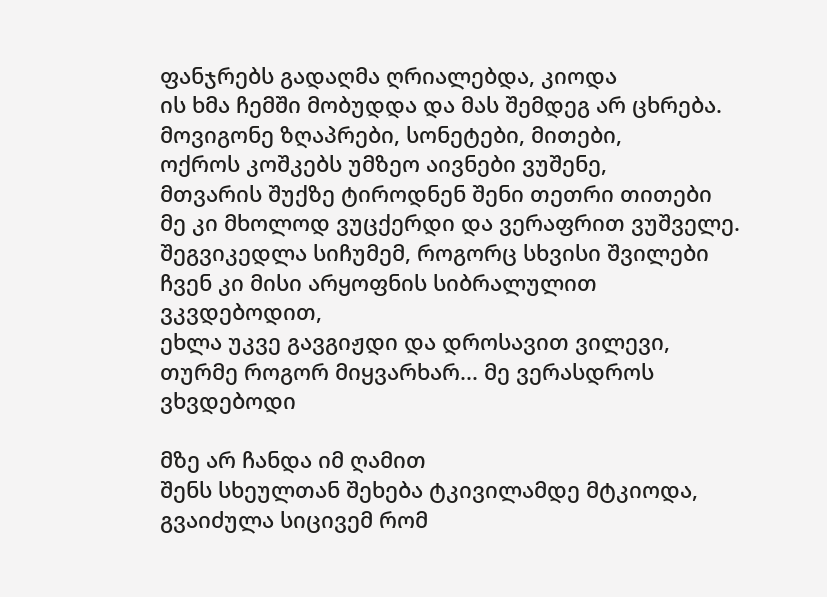ფანჯრებს გადაღმა ღრიალებდა, კიოდა
ის ხმა ჩემში მობუდდა და მას შემდეგ არ ცხრება.
მოვიგონე ზღაპრები, სონეტები, მითები,
ოქროს კოშკებს უმზეო აივნები ვუშენე,
მთვარის შუქზე ტიროდნენ შენი თეთრი თითები
მე კი მხოლოდ ვუცქერდი და ვერაფრით ვუშველე.
შეგვიკედლა სიჩუმემ, როგორც სხვისი შვილები
ჩვენ კი მისი არყოფნის სიბრალულით ვკვდებოდით,
ეხლა უკვე გავგიჟდი და დროსავით ვილევი,
თურმე როგორ მიყვარხარ... მე ვერასდროს ვხვდებოდი

მზე არ ჩანდა იმ ღამით
შენს სხეულთან შეხება ტკივილამდე მტკიოდა,
გვაიძულა სიცივემ რომ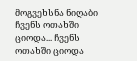მოგვეხსნა ნიღაბი
ჩვენს ოთახში ციოდა... ჩვენს ოთახში ციოდა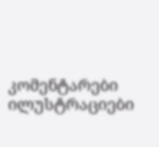კომენტარები ილუსტრაციები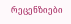რეცენზიები